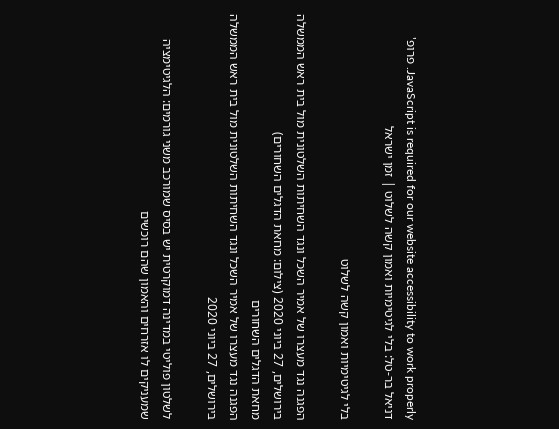JavaScript is required for our website accessibility to work properly. פרופ' דניאל בר-טל: בלי לגיטימיות ואמון קשה לשלוט | זמן ישראל

בלי לגיטימיות ואמון קשה לשלוט

הפגנה נגד מעצרו של אמיר השכל ונגד השחיתות השלטונית מול בית ראש הממשלה בירושלים, 27 ביוני 2020 (צילום: מחאת הדגלים השחורים)
מחאת הדגלים השחורים
הפגנה נגד מעצרו של אמיר השכל ונגד השחיתות השלטונית מול בית ראש הממשלה בירושלים, 27 ביוני 2020

לשלטון פוליטי במדינה דמוקרטית יש בסיס שמורכב משני גורמים: הלגיטימציה שמעניקים לו אזרחים והאמון שהם רוכשים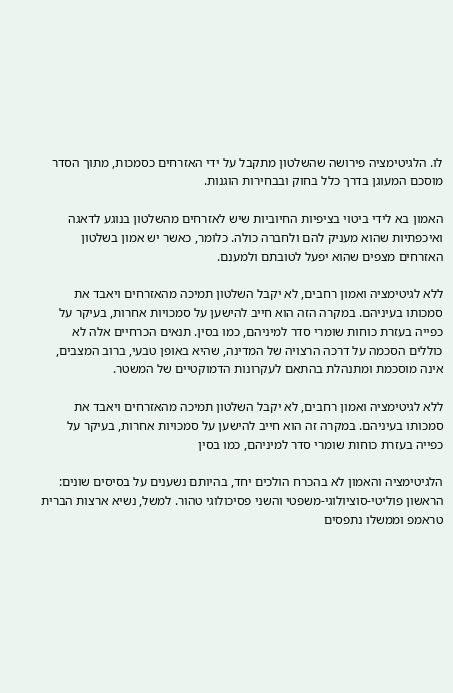לו. הלגיטימציה פירושה שהשלטון מתקבל על ידי האזרחים כסמכות, מתוך הסדר מוסכם המעוגן בדרך כלל בחוק ובבחירות הוגנות.

האמון בא לידי ביטוי בציפיות החיוביות שיש לאזרחים מהשלטון בנוגע לדאגה ואיכפתיות שהוא מעניק להם ולחברה כולה. כלומר, כאשר יש אמון בשלטון האזרחים מצפים שהוא יפעל לטובתם ולמענם.

ללא לגיטימציה ואמון רחבים, לא יקבל השלטון תמיכה מהאזרחים ויאבד את סמכותו בעיניהם. במקרה הזה הוא חייב להישען על סמכויות אחרות, בעיקר על כפייה בעזרת כוחות שומרי סדר למיניהם, כמו בסין. תנאים הכרחיים אלה לא כוללים הסכמה על דרכה הרצויה של המדינה, שהיא באופן טבעי, ברוב המצבים, אינה מוסכמת ומתנהלת בהתאם לעקרונות הדמוקטיים של המשטר.

ללא לגיטימציה ואמון רחבים, לא יקבל השלטון תמיכה מהאזרחים ויאבד את סמכותו בעיניהם. במקרה זה הוא חייב להישען על סמכויות אחרות, בעיקר על כפייה בעזרת כוחות שומרי סדר למיניהם, כמו בסין

הלגיטימציה והאמון לא בהכרח הולכים יחד, בהיותם נשענים על בסיסים שונים: הראשון פוליטי-סוציולוגי-משפטי והשני פסיכולוגי טהור. למשל, נשיא ארצות הברית טראמפ וממשלו נתפסים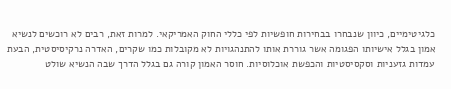כלגיטימיים, כיוון שנבחרו בבחירות חופשיות לפי כללי החוק האמריקאי. למרות זאת, רבים לא רוכשים לנשיא אמון בגלל אישיותו הפגומה אשר גוררת אותו להתנהגויות לא מקובלות כמו שקרים, האדרה נרקיסיסטית, הבעת עמדות גזעניות וסקסיסטיות והכפשת אוכלוסיות. חוסר האמון קורה גם בגלל הדרך שבה הנשיא שולט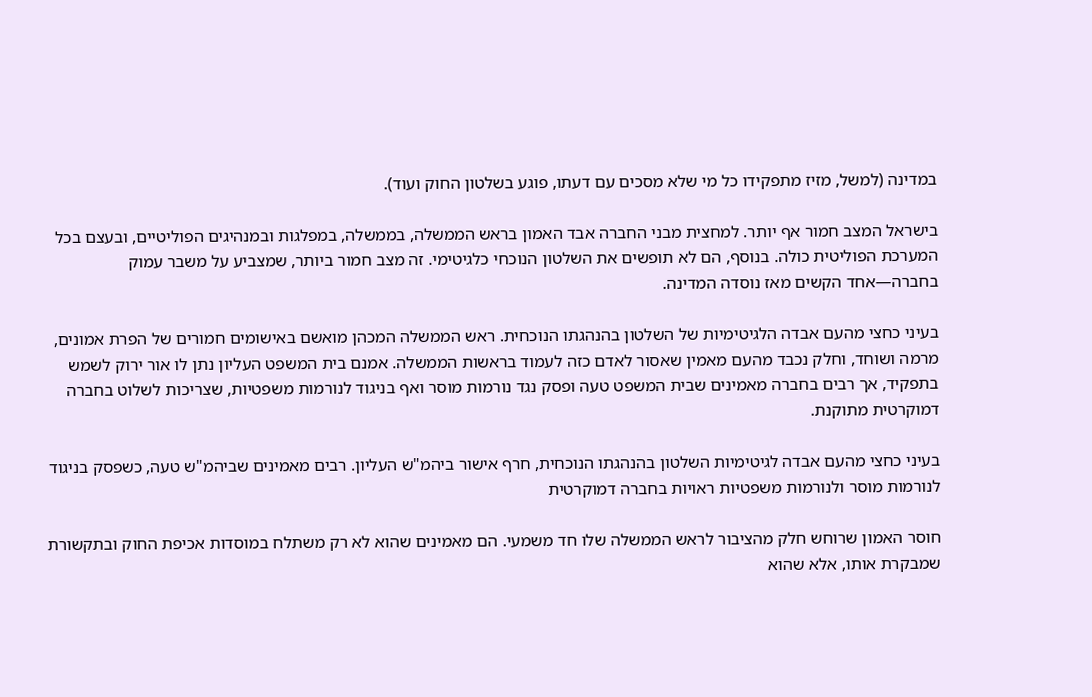במדינה (למשל, מזיז מתפקידו כל מי שלא מסכים עם דעתו, פוגע בשלטון החוק ועוד).

בישראל המצב חמור אף יותר. למחצית מבני החברה אבד האמון בראש הממשלה, בממשלה, במפלגות ובמנהיגים הפוליטיים, ובעצם בכל המערכת הפוליטית כולה. בנוסף, הם לא תופשים את השלטון הנוכחי כלגיטימי. זה מצב חמור ביותר, שמצביע על משבר עמוק בחברה—אחד הקשים מאז נוסדה המדינה.

בעיני כחצי מהעם אבדה הלגיטימיות של השלטון בהנהגתו הנוכחית. ראש הממשלה המכהן מואשם באישומים חמורים של הפרת אמונים, מרמה ושוחד, וחלק נכבד מהעם מאמין שאסור לאדם כזה לעמוד בראשות הממשלה. אמנם בית המשפט העליון נתן לו אור ירוק לשמש בתפקיד, אך רבים בחברה מאמינים שבית המשפט טעה ופסק נגד נורמות מוסר ואף בניגוד לנורמות משפטיות, שצריכות לשלוט בחברה דמוקרטית מתוקנת.

בעיני כחצי מהעם אבדה לגיטימיות השלטון בהנהגתו הנוכחית, חרף אישור ביהמ"ש העליון. רבים מאמינים שביהמ"ש טעה, כשפסק בניגוד לנורמות מוסר ולנורמות משפטיות ראויות בחברה דמוקרטית

חוסר האמון שרוחש חלק מהציבור לראש הממשלה שלו חד משמעי. הם מאמינים שהוא לא רק משתלח במוסדות אכיפת החוק ובתקשורת שמבקרת אותו, אלא שהוא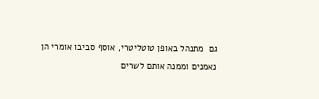גם  מתנהל באופן טוטליטרי, אוסף סביבו אומרי הן נאמנים וממנה אותם לשרים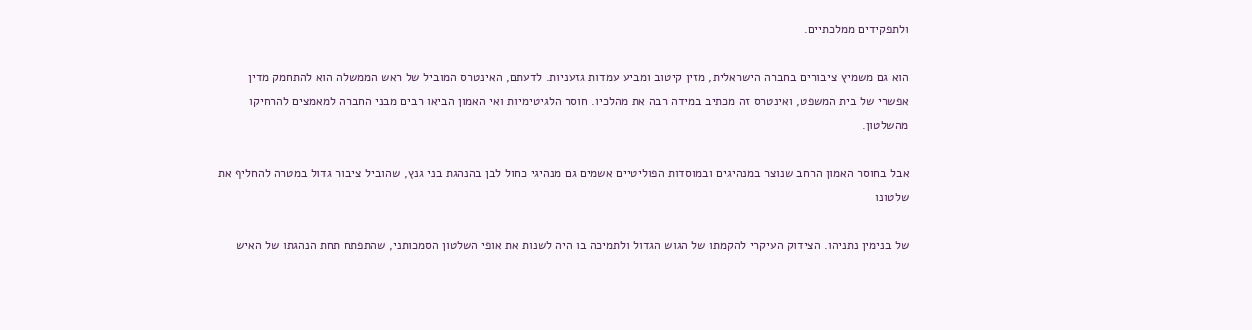ולתפקידים ממלכתיים.

הוא גם משמיץ ציבורים בחברה הישראלית, מזין קיטוב ומביע עמדות גזעניות. לדעתם, האינטרס המוביל של ראש הממשלה הוא להתחמק מדין אפשרי של בית המשפט, ואינטרס זה מכתיב במידה רבה את מהלכיו. חוסר הלגיטימיות ואי האמון הביאו רבים מבני החברה למאמצים להרחיקו מהשלטון.

אבל בחוסר האמון הרחב שנוצר במנהיגים ובמוסדות הפוליטיים אשמים גם מנהיגי כחול לבן בהנהגת בני גנץ, שהוביל ציבור גדול במטרה להחליף את שלטונו

של בנימין נתניהו. הצידוק העיקרי להקמתו של הגוש הגדול ולתמיכה בו היה לשנות את אופי השלטון הסמכותני, שהתפתח תחת הנהגתו של האיש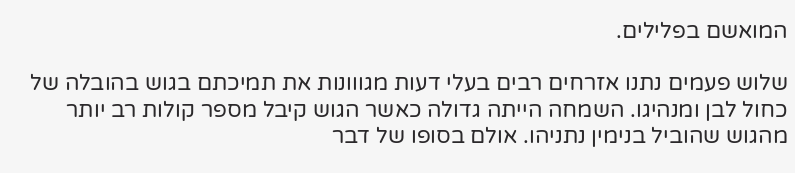המואשם בפלילים.

שלוש פעמים נתנו אזרחים רבים בעלי דעות מגווונות את תמיכתם בגוש בהובלה של כחול לבן ומנהיגו. השמחה הייתה גדולה כאשר הגוש קיבל מספר קולות רב יותר מהגוש שהוביל בנימין נתניהו. אולם בסופו של דבר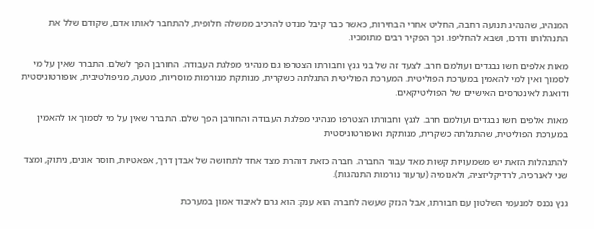המנהיג, שהנהיג תנועה רחבה, החליט אחרי הבחירות, כאשר כבר קיבל מנדט להרכיב ממשלה חלופית, להתחבר לאותו אדם, שקודם שלל את התנהלותו ודרכו, ושבא להחליפו. וכך הפקיר רבים מתומכיו.

מאות אלפים חשו נבגדים ועולמם חרב. לצעד זה של בני גנץ וחבורתו הצטרפו גם מנהיגי מפלגת העבודה. החורבן הפך לשלם. התברר שאין על מי לסמוך ואין למי להאמין במערכת הפוליטית. המערכת הפוליטית התגלתה כשקרית, מנותקת מנורמות מוסריות, מטעה, מניפולטיבית, אופורטוניסטית ודואגת לאינטרסים האישיים של הפוליטיקאים.

מאות אלפים חשו נבגדים ועולמם חרב. לגנץ וחבורתו הצטרפו מנהיגי מפלגת העבודה והחורבן הפך שלם. התברר שאין על מי לסמוך או להאמין במערכת הפוליטית, שהתגלתה כשקרית, מנותקת ואופורטוניסטית

להתנהלות הזאת יש משמעויות קשות מאד עבור החברה. חברה כזאת דוהרת מצד אחד לתחושה של אבדן דרך, אפאטיות, חוסר אונים, ניתוק, ומצד שני לאנרכיה, לרדיקליזציה, ולאנומיה (ערעור נורמות התנהגות).

גנץ נכנס למנעמי השלטון עם חבורתו, אבל הנזק שעשה לחברה הוא ענק: הוא גרם לאיבוד אמון במערכת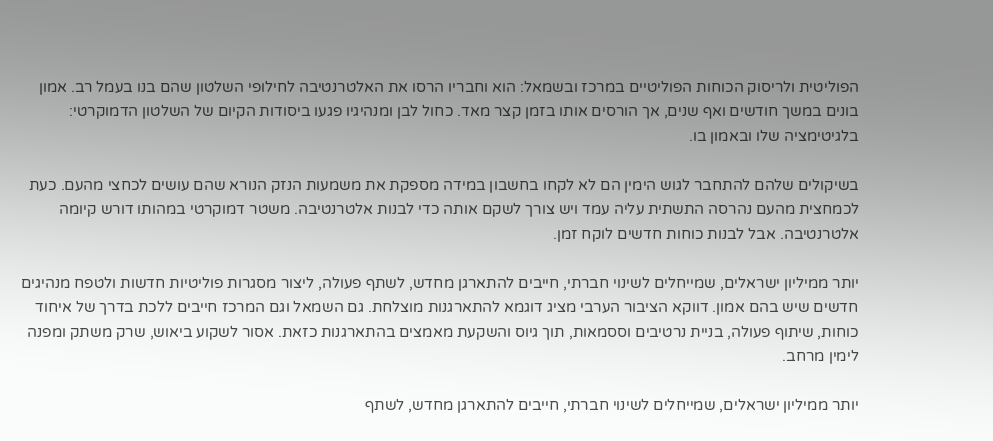הפוליטית ולריסוק הכוחות הפוליטיים במרכז ובשמאל: הוא וחבריו הרסו את האלטרנטיבה לחילופי השלטון שהם בנו בעמל רב. אמון בונים במשך חודשים ואף שנים, אך הורסים אותו בזמן קצר מאד. כחול לבן ומנהיגיו פגעו ביסודות הקיום של השלטון הדמוקרטי: בלגיטימציה שלו ובאמון בו.

בשיקולים שלהם להתחבר לגוש הימין הם לא לקחו בחשבון במידה מספקת את משמעות הנזק הנורא שהם עושים לכחצי מהעם. כעת לכמחצית מהעם נהרסה התשתית עליה עמד ויש צורך לשקם אותה כדי לבנות אלטרנטיבה. משטר דמוקרטי במהותו דורש קיומה אלטרנטיבה. אבל לבנות כוחות חדשים לוקח זמן.

יותר ממיליון ישראלים, שמייחלים לשינוי חברתי, חייבים להתארגן מחדש, לשתף פעולה, ליצור מסגרות פוליטיות חדשות ולטפח מנהיגים חדשים שיש בהם אמון. דווקא הציבור הערבי מציג דוגמא להתארגנות מוצלחת. גם השמאל וגם המרכז חייבים ללכת בדרך של איחוד כוחות, שיתוף פעולה, בניית נרטיבים וססמאות, תוך גיוס והשקעת מאמצים בהתארגנות כזאת. אסור לשקוע ביאוש, שרק משתק ומפנה לימין מרחב.

יותר ממיליון ישראלים, שמייחלים לשינוי חברתי, חייבים להתארגן מחדש, לשתף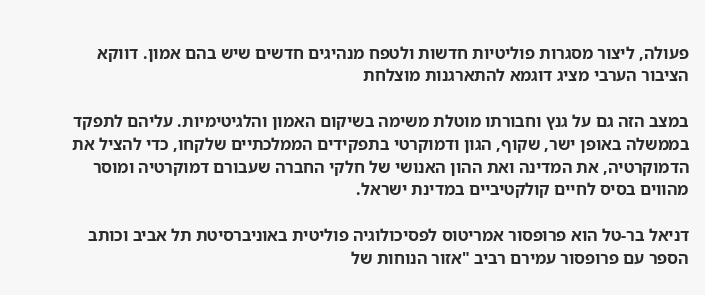פעולה, ליצור מסגרות פוליטיות חדשות ולטפח מנהיגים חדשים שיש בהם אמון. דווקא הציבור הערבי מציג דוגמא להתארגנות מוצלחת

במצב הזה גם על גנץ וחבורתו מוטלת משימה בשיקום האמון והלגיטימיות. עליהם לתפקד בממשלה באופן ישר, שקוף, הגון ודמוקרטי בתפקידים הממלכתיים שלקחו, כדי להציל את הדמוקרטיה, את המדינה ואת ההון האנושי של חלקי החברה שעבורם דמוקרטיה ומוסר מהווים בסיס לחיים קולקטיביים במדינת ישראל.

דניאל בר-טל הוא פרופסור אמריטוס לפסיכולוגיה פוליטית באוניברסיטת תל אביב וכותב הספר עם פרופסור עמירם רביב "אזור הנוחות של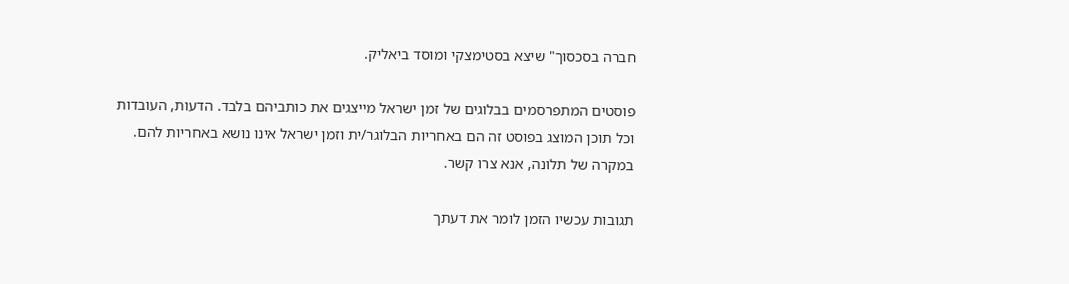חברה בסכסוך" שיצא בסטימצקי ומוסד ביאליק.

פוסטים המתפרסמים בבלוגים של זמן ישראל מייצגים את כותביהם בלבד. הדעות, העובדות וכל תוכן המוצג בפוסט זה הם באחריות הבלוגר/ית וזמן ישראל אינו נושא באחריות להם. במקרה של תלונה, אנא צרו קשר.

תגובות עכשיו הזמן לומר את דעתך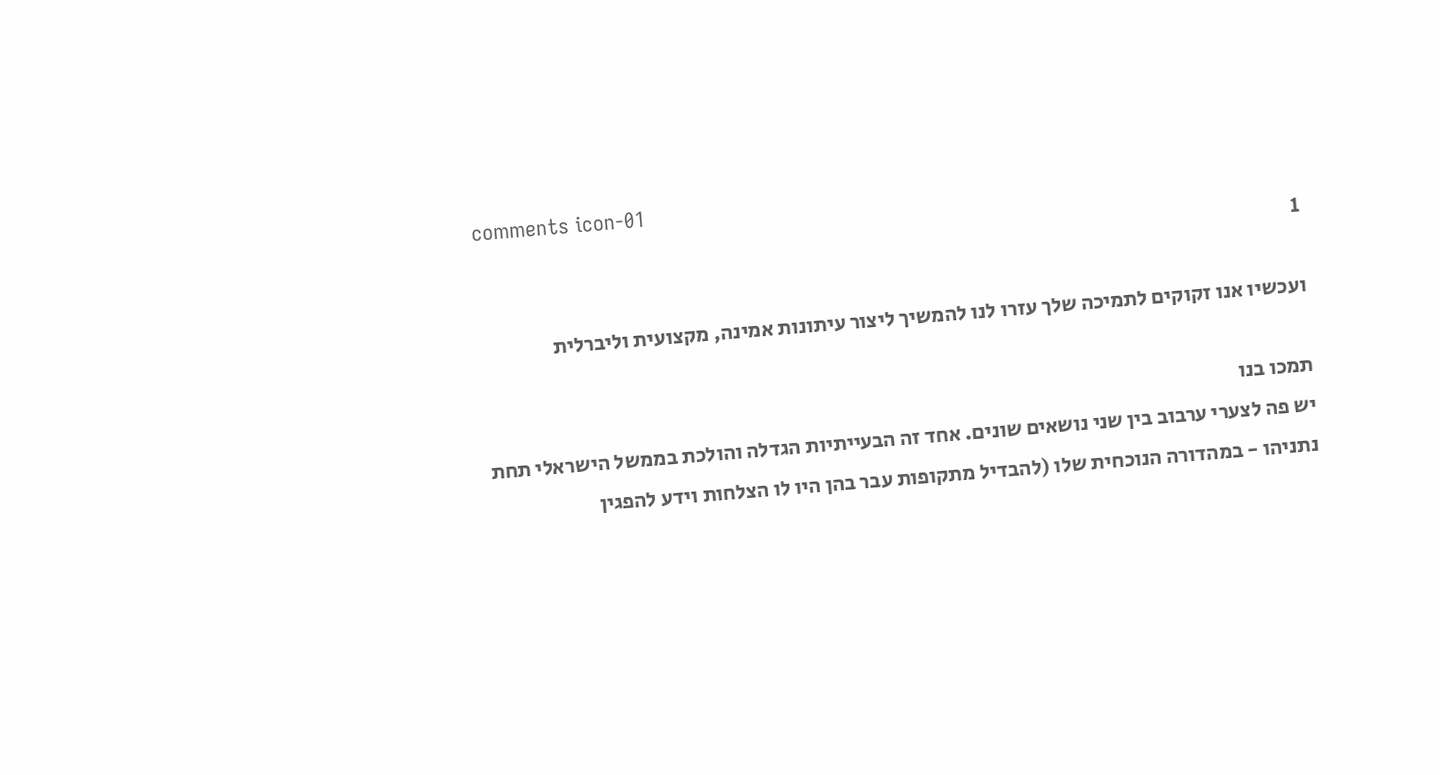comments icon-01
1

ועכשיו אנו זקוקים לתמיכה שלך עזרו לנו להמשיך ליצור עיתונות אמינה, מקצועית וליברלית

תמכו בנו
יש פה לצערי ערבוב בין שני נושאים שונים. אחד זה הבעייתיות הגדלה והולכת בממשל הישראלי תחת נתניהו - במהדורה הנוכחית שלו (להבדיל מתקופות עבר בהן היו לו הצלחות וידע להפגין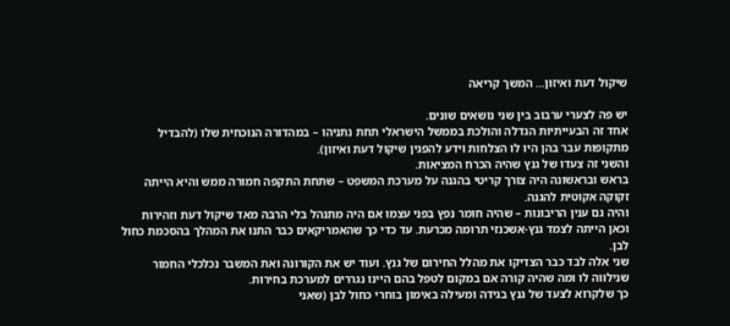שיקול דעת ואיזון... המשך קריאה

יש פה לצערי ערבוב בין שני נושאים שונים.
אחד זה הבעייתיות הגדלה והולכת בממשל הישראלי תחת נתניהו – במהדורה הנוכחית שלו (להבדיל מתקופות עבר בהן היו לו הצלחות וידע להפגין שיקול דעת ואיזון).
והשני זה צעדו של גנץ שהיה הכרח המציאות.
בראש ובראשונה היה צורך קריטי בהגנה על מערכת המשפט – שתחת התקפה חמורה ממש והיא הייתה זקוקה אקוטית להגנה.
והיה גם ענין הריבונות – שהיה חומר נפץ בפני עצמו אם היה מתנהל בלי הרבה מאד שיקול דעת וזהירות וכאן הייתה לצמד גנץ-אשכנזי תרומה מכרעת. עד כדי כך שהאמריקאים כבר התנו את המהלך בהסכמת כחול לבן.
שני אלה לבד כבר הצדיקו את מהלל החירום של גנץ. ועוד יש את הקורונה ואת המשבר נכלכלי החמור שנילווה לו ומה שהיה קורה אם במקום לטפל בהם היינו נגררים למערכת בחירות.
כך שלקרוא לצעד של גנץ בגידה ומעילה באימון בוחרי כחול לבן (שאני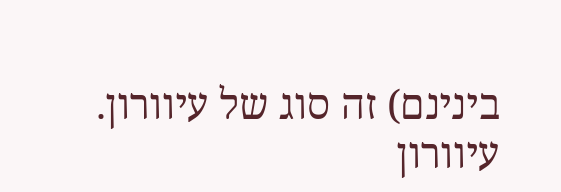בינינם) זה סוג של עיוורון.
עיוורון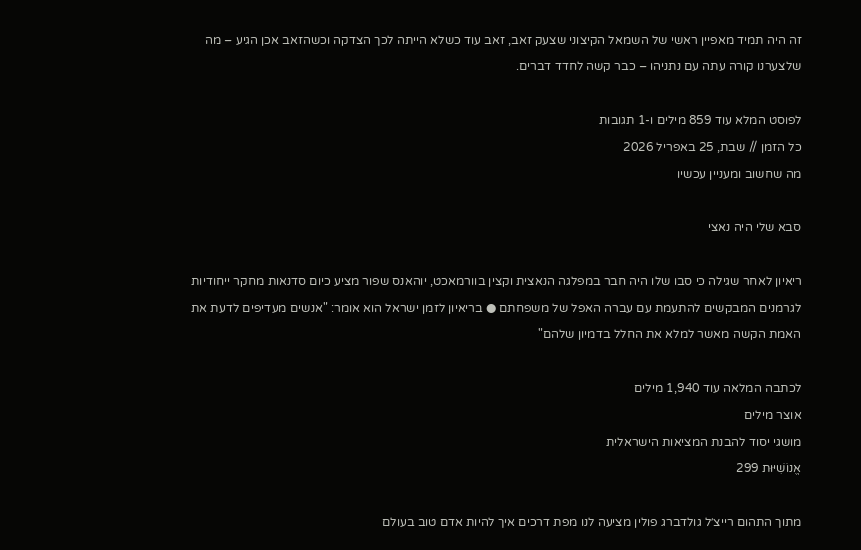זה היה תמיד מאפיין ראשי של השמאל הקיצוני שצעק זאב, זאב עוד כשלא הייתה לכך הצדקה וכשהזאב אכן הגיע – מה שלצערנו קורה עתה עם נתניהו – כבר קשה לחדד דברים.

לפוסט המלא עוד 859 מילים ו-1 תגובות
כל הזמן // שבת, 25 באפריל 2026
מה שחשוב ומעניין עכשיו

סבא שלי היה נאצי

ריאיון לאחר שגילה כי סבו שלו היה חבר במפלגה הנאצית וקצין בוורמאכט, יוהאנס שפור מציע כיום סדנאות מחקר ייחודיות לגרמנים המבקשים להתעמת עם עברה האפל של משפחתם ● בריאיון לזמן ישראל הוא אומר: "אנשים מעדיפים לדעת את האמת הקשה מאשר למלא את החלל בדמיון שלהם"

לכתבה המלאה עוד 1,940 מילים
אוצר מילים
מושגי יסוד להבנת המציאות הישראלית
אֱנוֹשִׁיּוּת 299

מתוך התהום רייצ׳ל גולדברג פולין מציעה לנו מפת דרכים איך להיות אדם טוב בעולם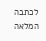לכתבה המלאה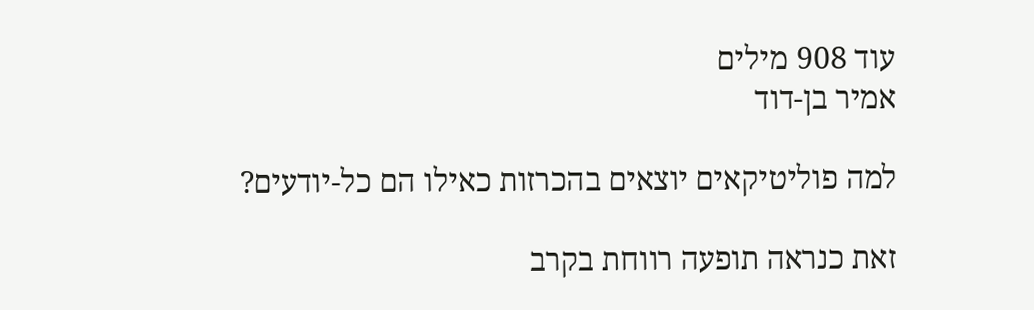עוד 908 מילים
אמיר בן-דוד

למה פוליטיקאים יוצאים בהכרזות כאילו הם כל-יודעים?

זאת כנראה תופעה רווחת בקרב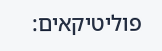פוליטיקאים: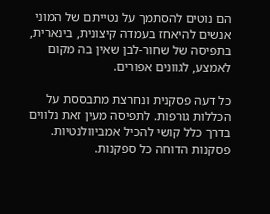הם נוטים להסתמך על נטייתם של המוני אנשים להיאחז בעמדה קיצונית, בינארית, בתפיסה של שחור-לבן שאין בה מקום לאמצע, לגוונים אפורים.

כל דעה פסקנית ונחרצת מתבססת על הכללות גורפות. לתפיסה מעין זאת נלווים בדרך כלל קושי להכיל אמביוולנטיות. פסקנות הדוחה כל ספקנות.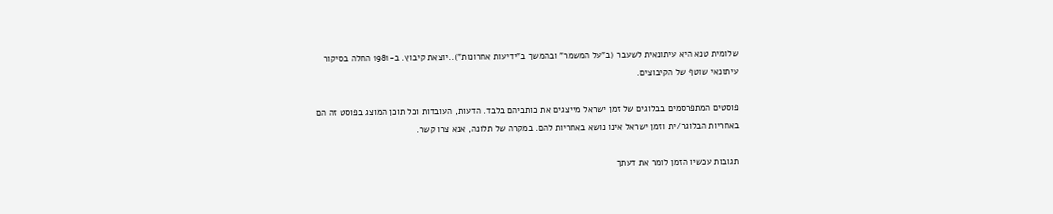שלומית טנא היא עיתונאית לשעבר (ב"על המשמר" ובהמשך ב"ידיעות אחרונות")..יוצאת קיבוץ. ב-1981 החלה בסיקור עיתונאי שוטף של הקיבוצים.

פוסטים המתפרסמים בבלוגים של זמן ישראל מייצגים את כותביהם בלבד. הדעות, העובדות וכל תוכן המוצג בפוסט זה הם באחריות הבלוגר/ית וזמן ישראל אינו נושא באחריות להם. במקרה של תלונה, אנא צרו קשר.

תגובות עכשיו הזמן לומר את דעתך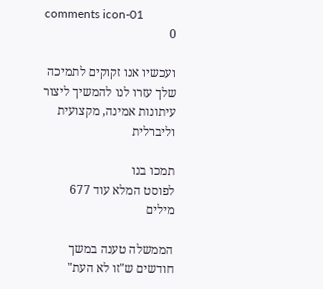comments icon-01
0

ועכשיו אנו זקוקים לתמיכה שלך עזרו לנו להמשיך ליצור עיתונות אמינה, מקצועית וליברלית

תמכו בנו
לפוסט המלא עוד 677 מילים

הממשלה טענה במשך חודשים ש"זו לא העת"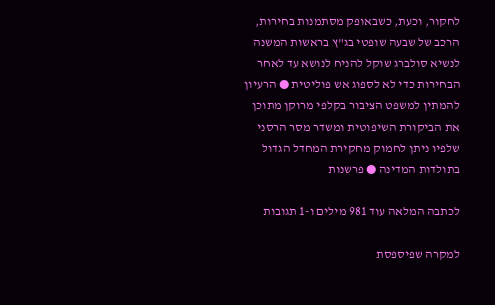לחקור, וכעת, כשבאופק מסתמנות בחירות, הרכב של שבעה שופטי בג"ץ בראשות המשנה לנשיא סולברג שוקל להניח לנושא עד לאחר הבחירות כדי לא לספוג אש פוליטית ● הרעיון להמתין למשפט הציבור בקלפי מרוקן מתוכן את הביקורת השיפוטית ומשדר מסר הרסני שלפיו ניתן לחמוק מחקירת המחדל הגדול בתולדות המדינה ● פרשנות

לכתבה המלאה עוד 981 מילים ו-1 תגובות

למקרה שפיספסת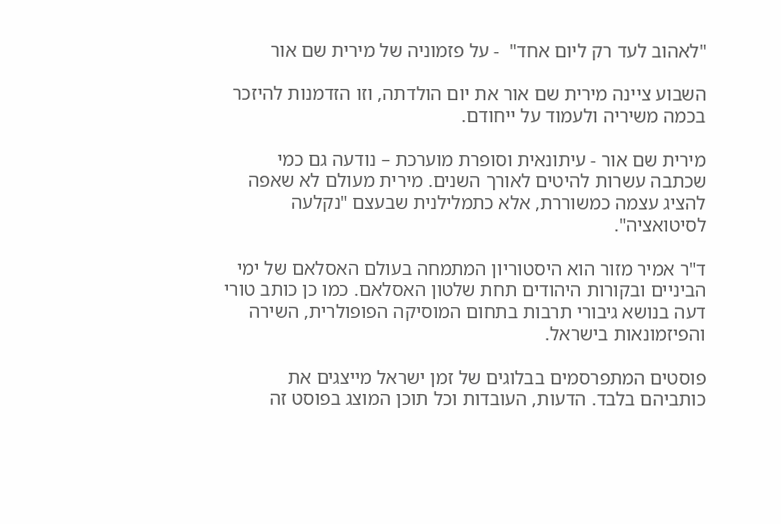"לאהוב לעד רק ליום אחד"  - על פזמוניה של מירית שם אור

השבוע ציינה מירית שם אור את יום הולדתה, וזו הזדמנות להיזכר בכמה משיריה ולעמוד על ייחודם.

מירית שם אור - עיתונאית וסופרת מוערכת – נודעה גם כמי שכתבה עשרות להיטים לאורך השנים. מירית מעולם לא שאפה להציג עצמה כמשוררת, אלא כתמלילנית שבעצם "נקלעה לסיטואציה".

ד"ר אמיר מזור הוא היסטוריון המתמחה בעולם האסלאם של ימי הביניים ובקורות היהודים תחת שלטון האסלאם. כמו כן כותב טורי דעה בנושא גיבורי תרבות בתחום המוסיקה הפופולרית, השירה והפיזמונאות בישראל.

פוסטים המתפרסמים בבלוגים של זמן ישראל מייצגים את כותביהם בלבד. הדעות, העובדות וכל תוכן המוצג בפוסט זה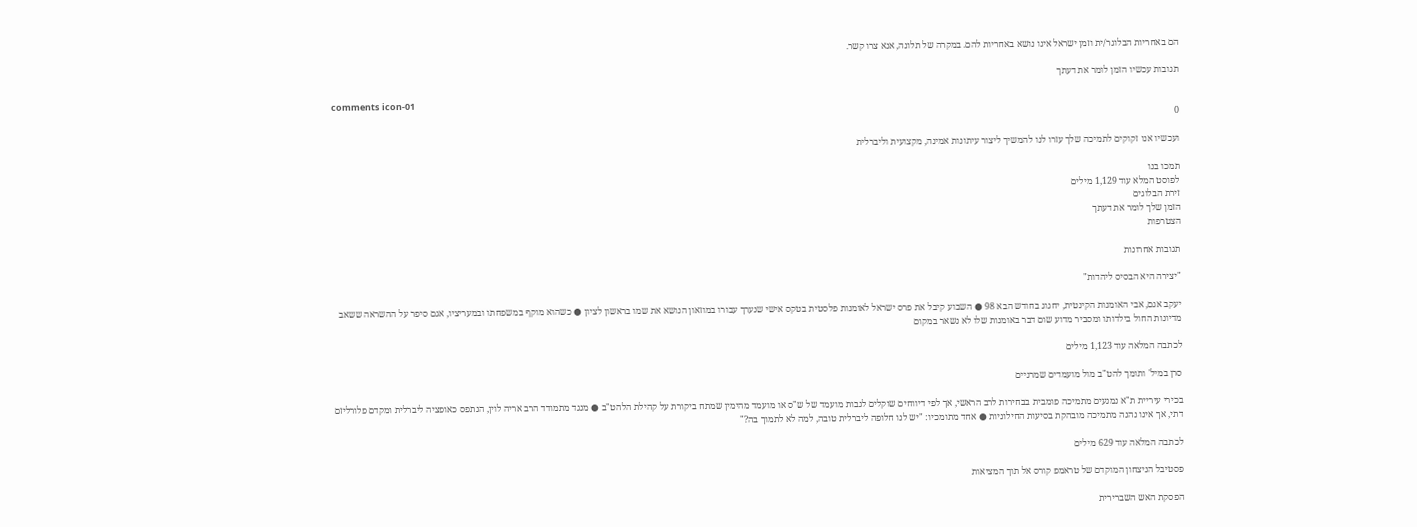הם באחריות הבלוגר/ית וזמן ישראל אינו נושא באחריות להם. במקרה של תלונה, אנא צרו קשר.

תגובות עכשיו הזמן לומר את דעתך

comments icon-01
0

ועכשיו אנו זקוקים לתמיכה שלך עזרו לנו להמשיך ליצור עיתונות אמינה, מקצועית וליברלית

תמכו בנו
לפוסט המלא עוד 1,129 מילים
זירת הבלוגים
הזמן שלך לומר את דעתך
הצטרפות

תגובות אחרונות

"יצירה היא הבסיס ליהדות"

יעקב אגם, אבי האומנות הקינטית, יחגוג בחודש הבא 98 ● השבוע קיבל את פרס ישראל לאומנות פלסטית בטקס אישי שנערך עבורו במוזאון הנושא את שמו בראשון לציון ● כשהוא מוקף במשפחתו ובמעריציו, אגם סיפר על ההשראה ששאב מדיונות החול בילדותו ומסביר מדוע שום דבר באומנות שלו לא נשאר במקום

לכתבה המלאה עוד 1,123 מילים

סרן במיל' ותומך להט"ב מול מועמדים שמרניים

בכירי עיריית ת"א נמנעים מתמיכה פומבית בבחירות לרב הראשי, אך לפי דיווחים שוקלים לגבות מועמד של ש"ס או מועמד מהימין שמתח ביקורת על קהילת הלהט"ב ● מנגד מתמודד הרב אריה לוין, הנתפס כאופציה ליברלית ומקדם פלורליזם דתי, אך אינו נהנה מתמיכה מובהקת בסיעות החילוניות ● אחד מתומכיו: "יש לנו חלופה ליברלית טובה, למה לא לתמוך בה?"

לכתבה המלאה עוד 629 מילים

פסטיבל הניצחון המוקדם של טראמפ קורס אל תוך המציאות

הפסקת האש השברירית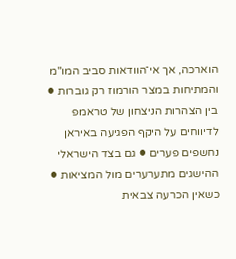הוארכה, אך אי־הוודאות סביב המו"מ והמתיחות במצר הורמוז רק גוברות ● בין הצהרות הניצחון של טראמפ לדיווחים על היקף הפגיעה באיראן נחשפים פערים ● גם בצד הישראלי ההישגים מתערערים מול המציאות ● כשאין הכרעה צבאית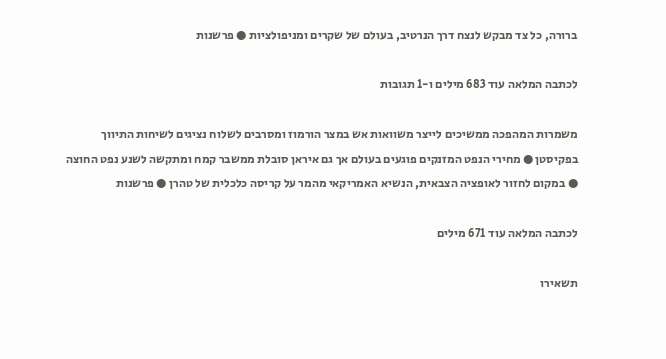ברורה, כל צד מבקש לנצח דרך הנרטיב, בעולם של שקרים ומניפולציות ● פרשנות

לכתבה המלאה עוד 683 מילים ו-1 תגובות

משמרות המהפכה ממשיכים לייצר משוואות אש במצר הורמוז ומסרבים לשלוח נציגים לשיחות התיווך בפקיסטן ● מחירי הנפט המזנקים פוגעים בעולם אך גם איראן סובלת ממשבר קמח ומתקשה לשנע נפט החוצה ● במקום לחזור לאופציה הצבאית, הנשיא האמריקאי מהמר על קריסה כלכלית של טהרן ● פרשנות

לכתבה המלאה עוד 671 מילים

תשאירו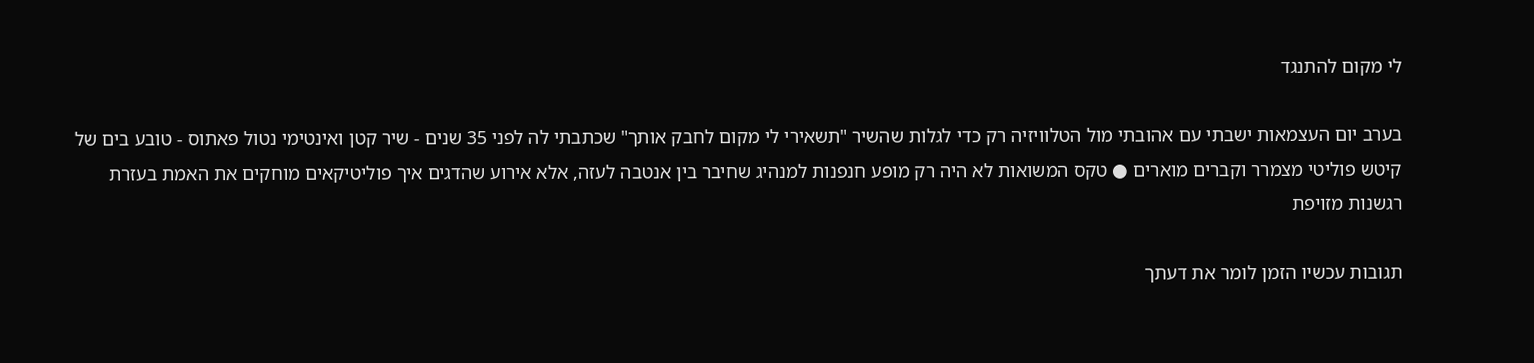לי מקום להתנגד

בערב יום העצמאות ישבתי עם אהובתי מול הטלוויזיה רק כדי לגלות שהשיר "תשאירי לי מקום לחבק אותך" שכתבתי לה לפני 35 שנים - שיר קטן ואינטימי נטול פאתוס - טובע בים של קיטש פוליטי מצמרר וקברים מוארים ● טקס המשואות לא היה רק מופע חנפנות למנהיג שחיבר בין אנטבה לעזה, אלא אירוע שהדגים איך פוליטיקאים מוחקים את האמת בעזרת רגשנות מזויפת

תגובות עכשיו הזמן לומר את דעתך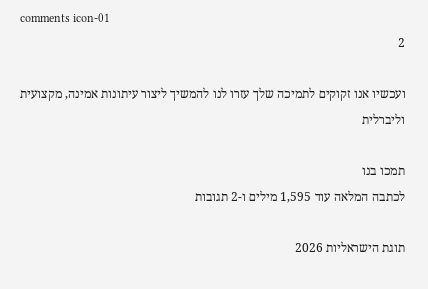comments icon-01
2

ועכשיו אנו זקוקים לתמיכה שלך עזרו לנו להמשיך ליצור עיתונות אמינה, מקצועית וליברלית

תמכו בנו
לכתבה המלאה עוד 1,595 מילים ו-2 תגובות

תוגת הישראליות 2026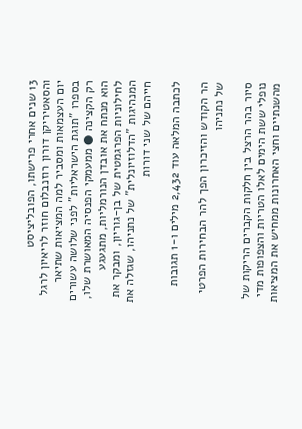13 שנים אחרי פרישתו, הפובליציסט והסאטיריקן דורון רוזנבלום חוזר לריאיון לרגל יום העצמאות ומסביר למה המציאות שתיאר בספרו "תוגת הישראליות" לפני שלושה עשורים רק הקצינה ● ממעמקי הפנסיה המאושרת שלו, הוא מנתח את אובדן הנורמליות, מתגעגע לחילוניות הפרגמטית של בן-גוריון, ומבקר את המנהיגות "הדלוזיונלית" של נתניהו, שגזלה את חייהם של שני דורות

לכתבה המלאה עוד 2,432 מילים ו-1 תגובות

הר הקודש והזיכרון הפך להר הבחירות הפרטי של נתניהו

סיור בהר הרצל בין חלקות הקברים הריקות של נופלי ששת הימים לאלו הטריות והצפופות מדי מהשנתיים וחצי האחרונות ממחיש את המציאות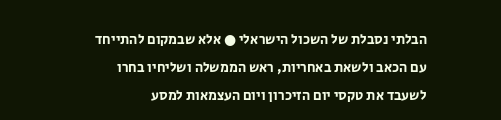הבלתי נסבלת של השכול הישראלי ● אלא שבמקום להתייחד עם הכאב ולשאת באחריות, ראש הממשלה ושליחיו בחרו לשעבד את טקסי יום הזיכרון ויום העצמאות למסע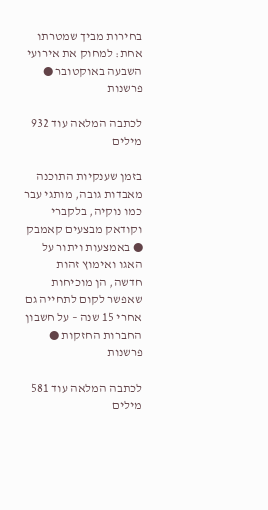בחירות מביך שמטרתו אחת: למחוק את אירועי השבעה באוקטובר ● פרשנות

לכתבה המלאה עוד 932 מילים

בזמן שענקיות התוכנה מאבדות גובה, מותגי עבר כמו נוקיה, בלקברי וקודאק מבצעים קאמבק ● באמצעות ויתור על האגו ואימוץ זהות חדשה, הן מוכיחות שאפשר לקום לתחייה גם אחרי 15 שנה – על חשבון החברות החזקות ● פרשנות

לכתבה המלאה עוד 581 מילים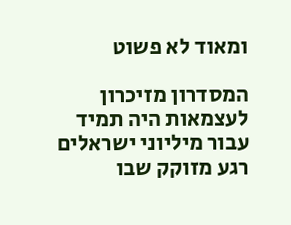ומאוד לא פשוט

המסדרון מזיכרון לעצמאות היה תמיד עבור מיליוני ישראלים רגע מזוקק שבו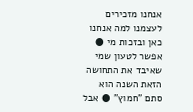אנחנו מזכירים לעצמנו למה אנחנו כאן ובזכות מי ● אפשר לטעון שמי שאיבד את התחושה הזאת השנה הוא סתם "חמוץ" ● אבל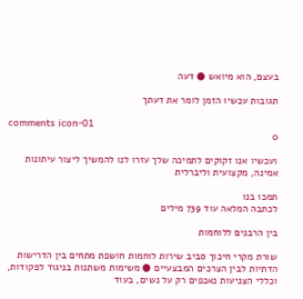בעצם, הוא מיואש ● דעה

תגובות עכשיו הזמן לומר את דעתך

comments icon-01
0

ועכשיו אנו זקוקים לתמיכה שלך עזרו לנו להמשיך ליצור עיתונות אמינה, מקצועית וליברלית

תמכו בנו
לכתבה המלאה עוד 739 מילים

בין הרבנים ללוחמות

שורת מקרי חיכוך סביב שירות לוחמות חושפת מתחים בין הדרישות הדתיות לבין הצרכים המבצעיים ● משימות משתנות בניגוד לפקודות, וכללי הצניעות נאכפים רק על נשים, בעוד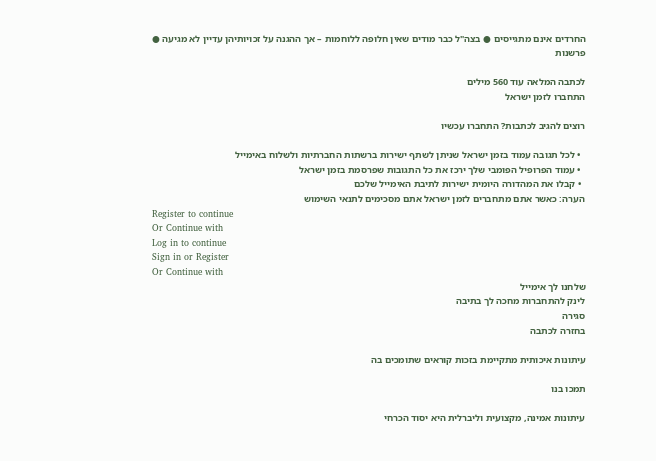החרדים אינם מתגייסים ● בצה"ל כבר מודים שאין חלופה ללוחמות – אך ההגנה על זכויותיהן עדיין לא מגיעה ● פרשנות

לכתבה המלאה עוד 560 מילים
התחברו לזמן ישראל

רוצים להגיב לכתבות? התחברו עכשיו

  • לכל תגובה עמוד בזמן ישראל שניתן לשתף ישירות ברשתות החברתיות ולשלוח באימייל
  • עמוד הפרופיל הפומבי שלך ירכז את כל התגובות שפרסמת בזמן ישראל
  • קבלו את המהדורה היומית ישירות לתיבת האימייל שלכם
הערה: כאשר אתם מתחברים לזמן ישראל אתם מסכימים לתנאי השימוש
Register to continue
Or Continue with
Log in to continue
Sign in or Register
Or Continue with
שלחנו לך אימייל
לינק להתחברות מחכה לך בתיבה
סגירה
בחזרה לכתבה

עיתונות איכותית מתקיימת בזכות קוראים שתומכים בה

תמכו בנו

עיתונות אמינה, מקצועית וליברלית היא יסוד הכרחי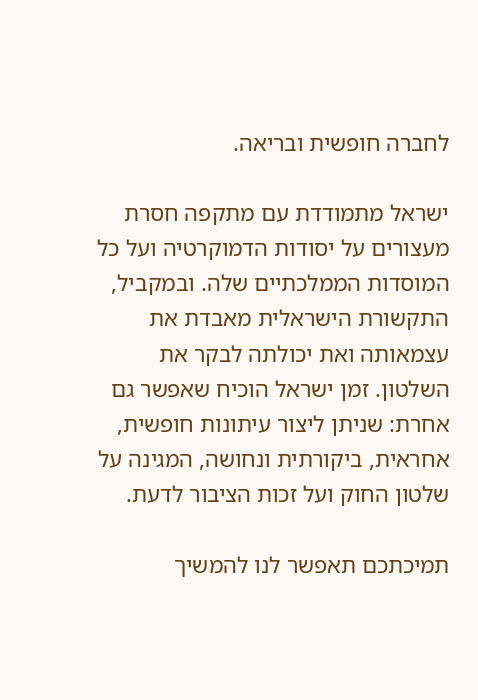לחברה חופשית ובריאה.

ישראל מתמודדת עם מתקפה חסרת מעצורים על יסודות הדמוקרטיה ועל כל המוסדות הממלכתיים שלה. ובמקביל, התקשורת הישראלית מאבדת את עצמאותה ואת יכולתה לבקר את השלטון. זמן ישראל הוכיח שאפשר גם אחרת: שניתן ליצור עיתונות חופשית, אחראית, ביקורתית ונחושה, המגינה על שלטון החוק ועל זכות הציבור לדעת.

תמיכתכם תאפשר לנו להמשיך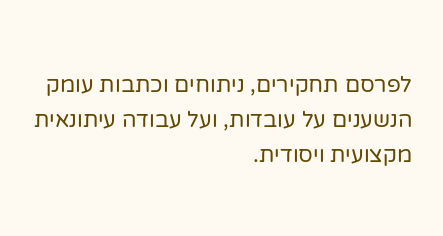לפרסם תחקירים, ניתוחים וכתבות עומק הנשענים על עובדות, ועל עבודה עיתונאית מקצועית ויסודית.